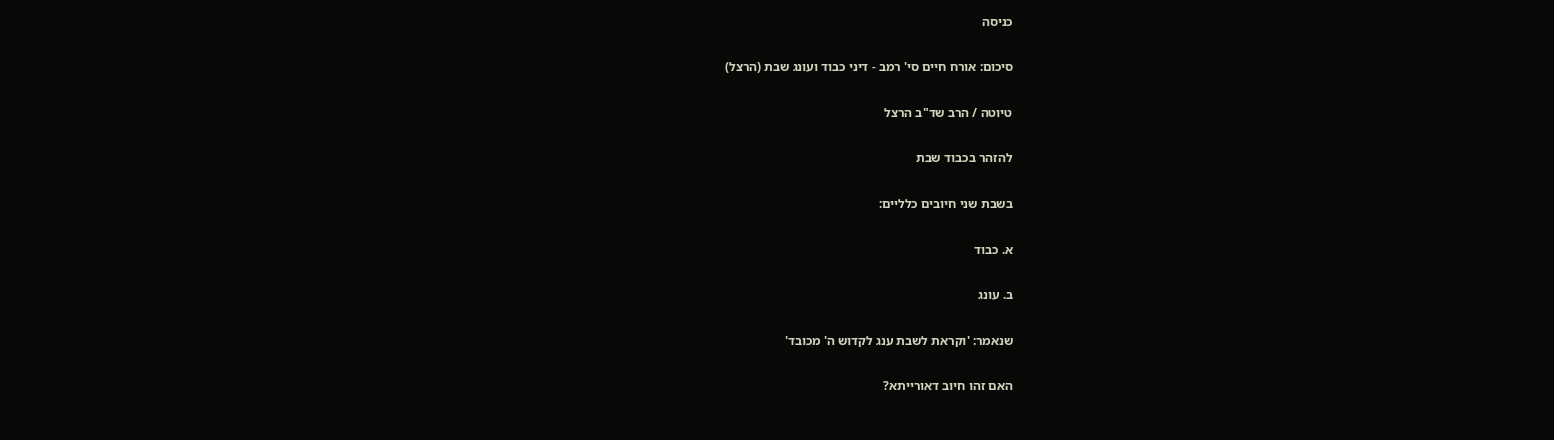כניסה

סיכום: אורח חיים סי' רמב - דיני כבוד ועונג שבת (הרצל)

טיוטה / הרב שד"ב הרצל

להזהר בכבוד שבת

בשבת שני חיובים כלליים:

א. כבוד

ב. עונג

שנאמר: 'וקראת לשבת ענג לקדוש ה' מכובד'

האם זהו חיוב דאורייתא?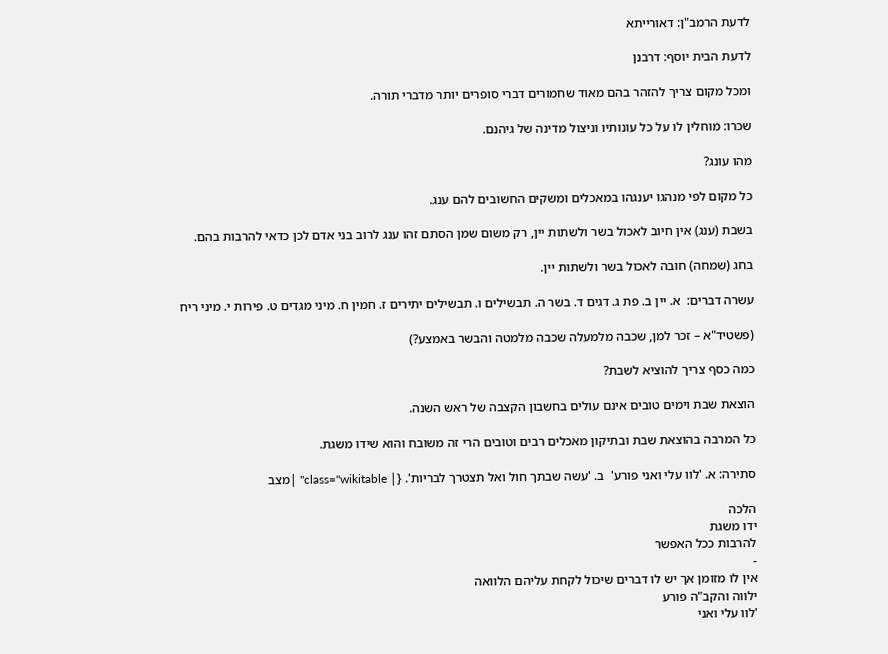לדעת הרמב"ן: דאורייתא

לדעת הבית יוסף: דרבנן

ומכל מקום צריך להזהר בהם מאוד שחמורים דברי סופרים יותר מדברי תורה.

שכרו: מוחלין לו על כל עונותיו וניצול מדינה של גיהנם.

מהו עונג?

כל מקום לפי מנהגו יענגהו במאכלים ומשקים החשובים להם ענג.

בשבת (ענג) אין חיוב לאכול בשר ולשתות יין, רק משום שמן הסתם זהו ענג לרוב בני אדם לכן כדאי להרבות בהם.

בחג (שמחה) חובה לאכול בשר ולשתות יין.

עשרה דברים:  א. יין ב. פת ג. דגים ד. בשר ה. תבשילים ו. תבשילים יתירים ז. חמין ח. מיני מגדים ט. פירות י. מיני ריח

(פשטיד"א – זכר למן, שכבה מלמעלה שכבה מלמטה והבשר באמצע?)

כמה כסף צריך להוציא לשבת?

הוצאת שבת וימים טובים אינם עולים בחשבון הקצבה של ראש השנה.

כל המרבה בהוצאת שבת ובתיקון מאכלים רבים וטובים הרי זה משובח והוא שידו משגת.

סתירה: א. 'לוו עלי ואני פורע'  ב. 'עשה שבתך חול ואל תצטרך לבריות'. {| class="wikitable" |מצב

הלכה
ידו משגת
להרבות ככל האפשר
-
אין לו מזומן אך יש לו דברים שיכול לקחת עליהם הלוואה
ילווה והקב"ה פורע
'לוו עלי ואני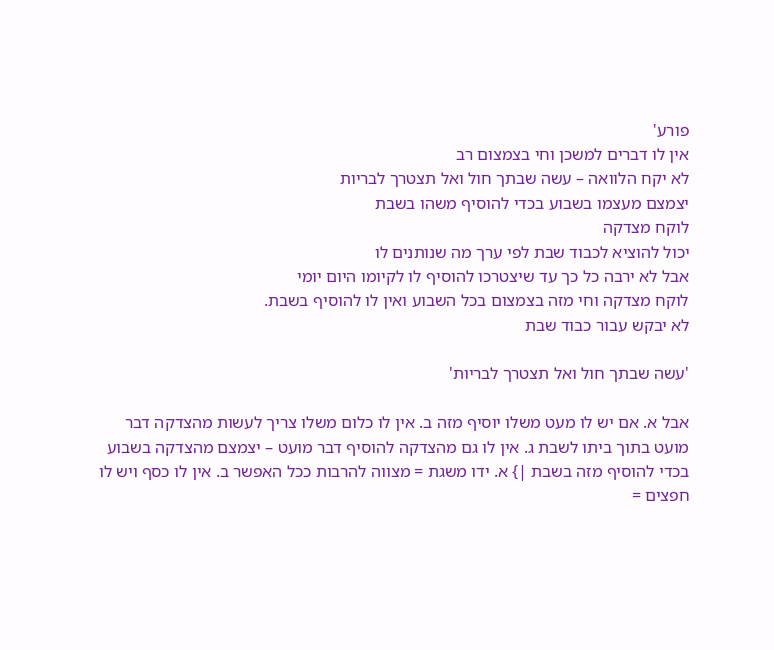פורע'
אין לו דברים למשכן וחי בצמצום רב
לא יקח הלוואה – עשה שבתך חול ואל תצטרך לבריות
יצמצם מעצמו בשבוע בכדי להוסיף משהו בשבת
לוקח מצדקה
יכול להוציא לכבוד שבת לפי ערך מה שנותנים לו
אבל לא ירבה כל כך עד שיצטרכו להוסיף לו לקיומו היום יומי
לוקח מצדקה וחי מזה בצמצום בכל השבוע ואין לו להוסיף בשבת.
לא יבקש עבור כבוד שבת

'עשה שבתך חול ואל תצטרך לבריות'

אבל א. אם יש לו מעט משלו יוסיף מזה ב. אין לו כלום משלו צריך לעשות מהצדקה דבר מועט בתוך ביתו לשבת ג. אין לו גם מהצדקה להוסיף דבר מועט – יצמצם מהצדקה בשבוע בכדי להוסיף מזה בשבת |} א. ידו משגת = מצווה להרבות ככל האפשר ב. אין לו כסף ויש לו חפצים =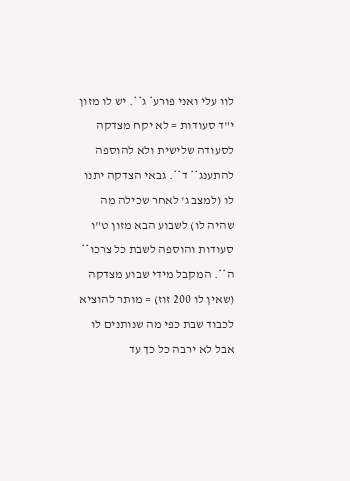לוו עלי ואני פורע* ג**. יש לו מזון י"ד סעודות = לא יקח מצדקה לסעודה שלישית ולא להוספה להתענג** ד**. גבאי הצדקה יתנו לו (למצב ג' לאחר שכילה מה שהיה לו) לשבוע הבא מזון ט"ו סעודות והוספה לשבת כל צרכו** ה**. המקבל מידי שבוע מצדקה (שאין לו 200 זוז) = מותר להוציא לכבוד שבת כפי מה שנותנים לו אבל לא ירבה כל כך עד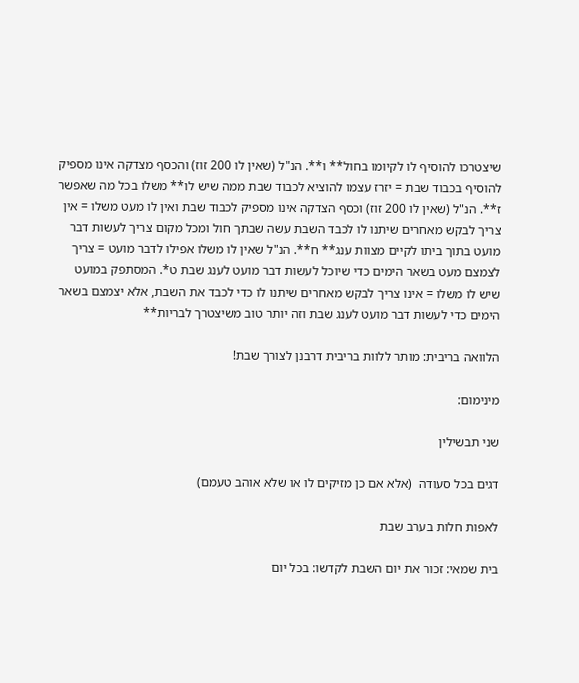שיצטרכו להוסיף לו לקיומו בחול** ו**. הנ"ל (שאין לו 200 זוז) והכסף מצדקה אינו מספיק להוסיף בכבוד שבת = יזרז עצמו להוציא לכבוד שבת ממה שיש לו** משלו בכל מה שאפשר ז**. הנ"ל (שאין לו 200 זוז) וכסף הצדקה אינו מספיק לכבוד שבת ואין לו מעט משלו = אין צריך לבקש מאחרים שיתנו לו לכבד השבת עשה שבתך חול ומכל מקום צריך לעשות דבר מועט בתוך ביתו לקיים מצוות ענג** ח**. הנ"ל שאין לו משלו אפילו לדבר מועט = צריך לצמצם מעט בשאר הימים כדי שיוכל לעשות דבר מועט לענג שבת ט*. המסתפק במועט שיש לו משלו = אינו צריך לבקש מאחרים שיתנו לו כדי לכבד את השבת, אלא יצמצם בשאר הימים כדי לעשות דבר מועט לענג שבת וזה יותר טוב משיצטרך לבריות**

הלוואה בריבית: מותר ללוות בריבית דרבנן לצורך שבת!

מינימום:

שני תבשילין

דגים בכל סעודה  (אלא אם כן מזיקים לו או שלא אוהב טעמם)

לאפות חלות בערב שבת

בית שמאי: זכור את יום השבת לקדשו: בכל יום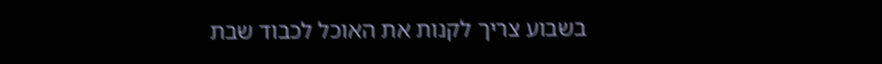בשבוע צריך לקנות את האוכל לכבוד שבת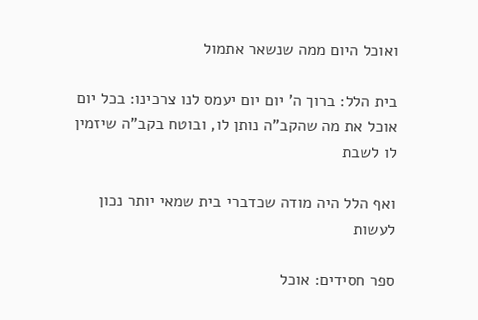ואוכל היום ממה שנשאר אתמול

בית הלל: ברוך ה' יום יום יעמס לנו צרכינו: בכל יום אוכל את מה שהקב"ה נותן לו, ובוטח בקב"ה שיזמין לו לשבת

ואף הלל היה מודה שכדברי בית שמאי יותר נכון לעשות

ספר חסידים: אוכל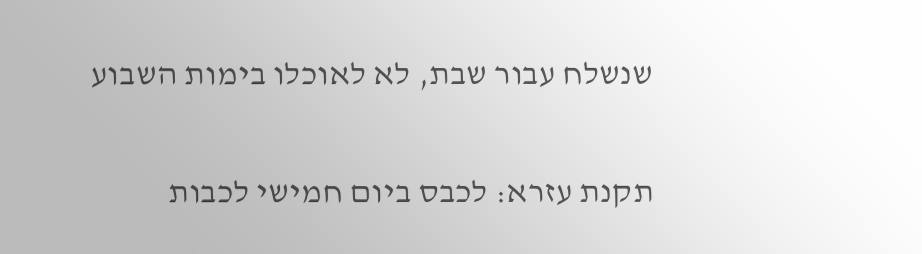שנשלח עבור שבת, לא לאוכלו בימות השבוע

תקנת עזרא: לכבס ביום חמישי לכבות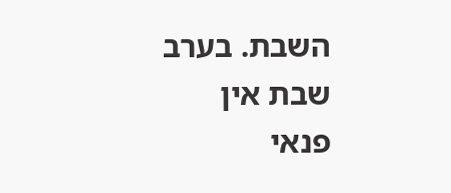השבת. בערב שבת אין פנאי